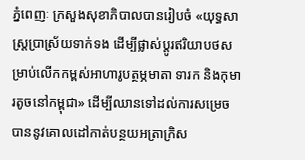ភ្នំពេញៈ ក្រសួងសុខាភិបាលបានរៀបចំ «យុទ្ធសាស្ត្រប្រាស្រ័យទាក់ទង ដើម្បីផ្លាស់ប្តូរឥរិយាបថសម្រាប់លើកកម្ពស់អាហារូបត្ថម្ភមាតា ទារក និងកុមារតូចនៅកម្ពុជា» ដើម្បីឈានទៅដល់ការសម្រេចបាននូវគោលដៅកាត់បន្ថយអត្រាក្រិស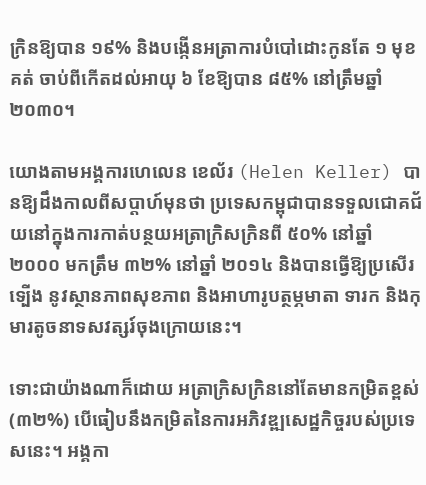ក្រិនឱ្យបាន ១៩% និងបង្កើនអត្រាការបំបៅដោះកូនតែ ១ មុខគត់ ចាប់ពីកើតដល់អាយុ ៦ ខែឱ្យបាន ៨៥% នៅត្រឹមឆ្នាំ ២០៣០។

យោងតាមអង្គការហេលេន ខេល័រ (Helen Keller) បានឱ្យដឹងកាលពីសប្តាហ៍មុនថា ប្រទេសកម្ពុជាបានទទួលជោគជ័យនៅក្នុងការកាត់បន្ថយអត្រាក្រិសក្រិនពី ៥០% នៅឆ្នាំ ២០០០ មកត្រឹម ៣២% នៅឆ្នាំ ២០១៤ និងបានធ្វើឱ្យប្រសើរទ្បើង នូវស្ថានភាពសុខភាព និងអាហារូបត្ថម្ភមាតា ទារក និងកុមារតូចនាទសវត្សរ៍ចុងក្រោយនេះ។

ទោះជាយ៉ាងណាក៏ដោយ អត្រាក្រិសក្រិននៅតែមានកម្រិតខ្ពស់ (៣២%) បើធៀបនឹងកម្រិតនៃការអភិវឌ្ឍសេដ្ឋកិច្ចរបស់ប្រទេសនេះ។ អង្គកា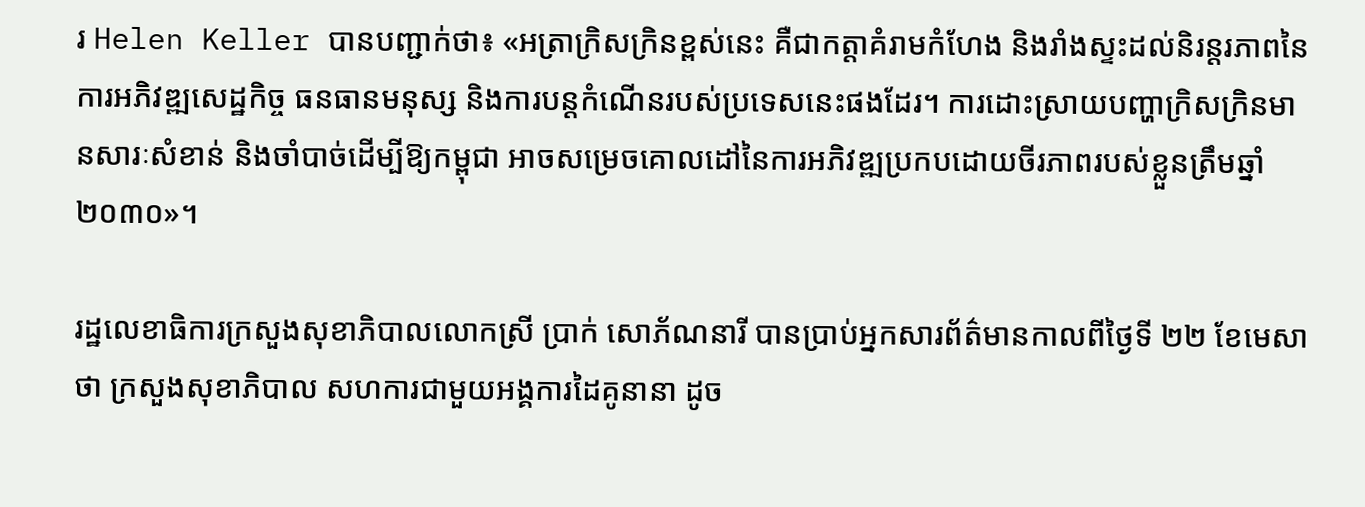រ Helen Keller បានបញ្ជាក់ថា៖ «អត្រាក្រិសក្រិនខ្ពស់នេះ គឺជាកត្តាគំរាមកំហែង និងរាំងស្ទះដល់និរន្តរភាពនៃការអភិវឌ្ឍសេដ្ឋកិច្ច ធនធានមនុស្ស និងការបន្តកំណើនរបស់ប្រទេសនេះផងដែរ។ ការដោះស្រាយបញ្ហាក្រិសក្រិនមានសារៈសំខាន់ និងចាំបាច់ដើម្បីឱ្យកម្ពុជា អាចសម្រេចគោលដៅនៃការអភិវឌ្ឍប្រកបដោយចីរភាពរបស់ខ្លួនត្រឹមឆ្នាំ ២០៣០»។

រដ្ឋលេខាធិការក្រសួងសុខាភិបាលលោកស្រី ប្រាក់ សោភ័ណនារី បានប្រាប់អ្នកសារព័ត៌មានកាលពីថ្ងៃទី ២២ ខែមេសា ថា ក្រសួងសុខាភិបាល សហការជាមួយអង្គការដៃគូនានា ដូច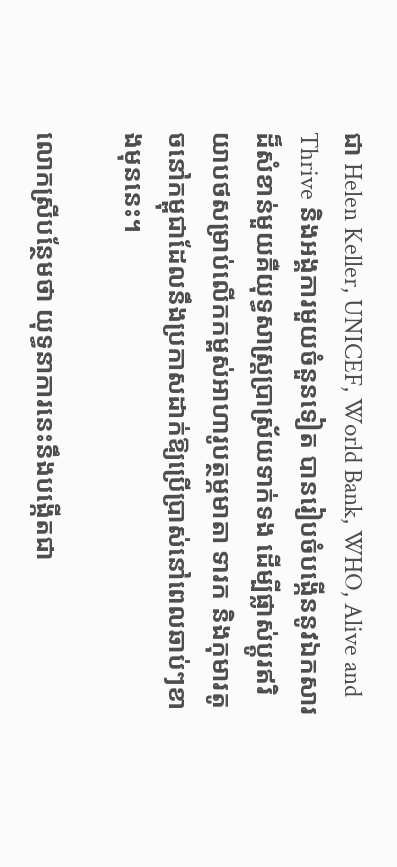ជា Helen Keller, UNICEF, World Bank, WHO, Alive and Thrive និងអង្គការមួយចំនួនទៀត បានរៀបចំបង្កើននូវឯកសារដ៏សំខាន់មួយគឺយុទ្ធសាស្ត្រប្រាស្រ័យទាក់ទង ដើម្បីផ្លាស់ប្តូរឥរិយាបថសម្រាប់លើកកម្ពស់អាហារូបត្ថម្ភមាតា ទារក និងកុមារតូចនៅកម្ពុជាដែលនឹងប្រកាសដាក់ឱ្យប្រើប្រាស់នៅពេលឆាប់ៗខាងមុននេះ។

លោកស្រីបន្ថែមថា យុទ្ធនាការនេះនឹងបង្កើតជា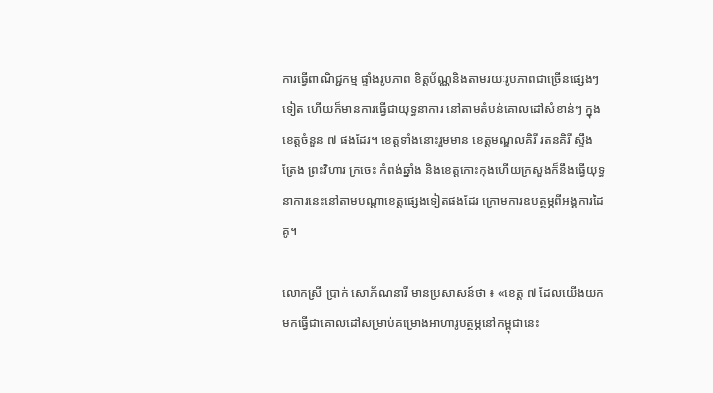ការធ្វើពាណិជ្ជកម្ម ផ្ទាំងរូបភាព ខិត្តប័ណ្ណនិងតាមរយៈរូបភាពជាច្រើនផ្សេងៗទៀត ហើយក៏មានការធ្វើជាយុទ្ធនាការ នៅតាមតំបន់គោលដៅសំខាន់ៗ ក្នុងខេត្តចំនួន ៧ ផងដែរ។ ខេត្តទាំងនោះរួមមាន ខេត្តមណ្ឌលគិរី រតនគិរី ស្ទឹងត្រែង ព្រះវិហារ ក្រចេះ កំពង់ឆ្នាំង និងខេត្តកោះកុងហើយក្រសួងក៏នឹងធ្វើយុទ្ធនាការនេះនៅតាមបណ្តាខេត្តផ្សេងទៀតផងដែរ ក្រោមការឧបត្ថម្ភពីអង្គការដៃគូ។

លោកស្រី ប្រាក់ សោភ័ណនារី មានប្រសាសន៍ថា ៖ «ខេត្ត ៧ ដែលយើងយកមកធ្វើជាគោលដៅសម្រាប់គម្រោងអាហារូបត្ថម្ភនៅកម្ពុជានេះ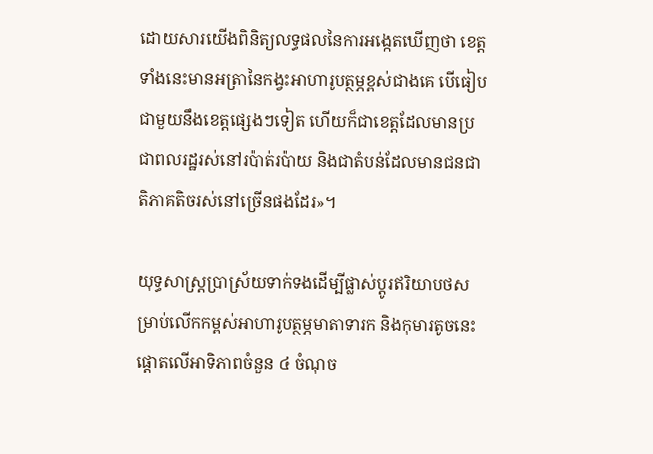ដោយសារយើងពិនិត្យលទ្ធផលនៃការអង្កេតឃើញថា ខេត្តទាំងនេះមានអត្រានៃកង្វះអាហារូបត្ថម្ភខ្ពស់ជាងគេ បើធៀបជាមួយនឹងខេត្តផ្សេងៗទៀត ហើយក៏ជាខេត្តដែលមានប្រជាពលរដ្ឋរស់នៅរប៉ាត់រប៉ាយ និងជាតំបន់ដែលមានជនជាតិភាគតិចរស់នៅច្រើនផងដែរ»។

យុទ្ធសាស្ត្រប្រាស្រ័យទាក់ទងដើម្បីផ្លាស់ប្តូរឥរិយាបថសម្រាប់លើកកម្ពស់អាហារូបត្ថម្ភមាតាទារក និងកុមារតូចនេះ ផ្តោតលើអាទិភាពចំនួន ៤ ចំណុច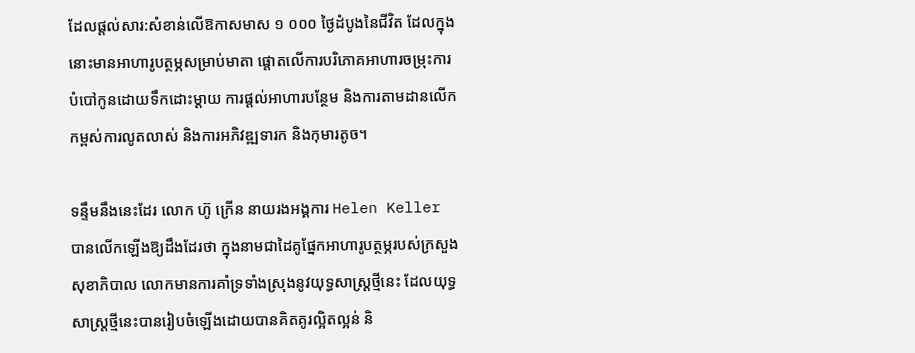ដែលផ្តល់សារ:សំខាន់លើឱកាសមាស ១ ០០០ ថ្ងៃដំបូងនៃជីវិត ដែលក្នុងនោះមានអាហារូបត្ថម្ភសម្រាប់មាតា ផ្តោតលើការបរិភោគអាហារចម្រុះការបំបៅកូនដោយទឹកដោះម្ដាយ ការផ្ដល់អាហារបន្ថែម និងការតាមដានលើកកម្ពស់ការលូតលាស់ និងការអភិវឌ្ឍទារក និងកុមារតូច។

ទន្ទឹមនឹងនេះដែរ លោក ហ៊ូ ក្រើន នាយរងអង្គការ Helen Keller បានលើកឡើងឱ្យដឹងដែរថា ក្នុងនាមជាដៃគូផ្នែកអាហារូបត្ថម្ភរបស់ក្រសួងសុខាភិបាល លោកមានការគាំទ្រទាំងស្រុងនូវយុទ្ធសាស្ត្រថ្មីនេះ ដែលយុទ្ធសាស្ត្រថ្មីនេះបានរៀបចំឡើងដោយបានគិតគូរល្អិតល្អន់ និ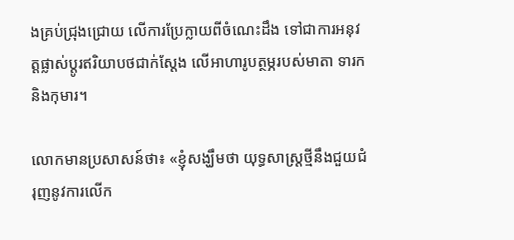ងគ្រប់ជ្រុងជ្រោយ លើការប្រែក្លាយពីចំណេះដឹង ទៅជាការអនុវត្តផ្លាស់ប្តូរឥរិយាបថជាក់ស្តែង លើអាហារូបត្ថម្ភរបស់មាតា ទារក និងកុមារ។

លោកមានប្រសាសន៍ថា៖ «ខ្ញុំសង្ឃឹមថា យុទ្ធសាស្ត្រថ្មីនឹងជួយជំរុញនូវការលើក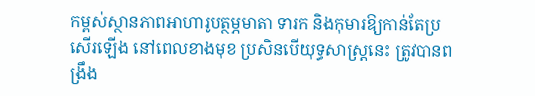កម្ពស់ស្ថានភាពអាហារូបត្ថម្ភមាតា ទារក និងកុមារឱ្យកាន់តែប្រសើរឡើង នៅពេលខាងមុខ ប្រសិនបើយុទ្ធសាស្ត្រនេះ ត្រូវបានពង្រឹង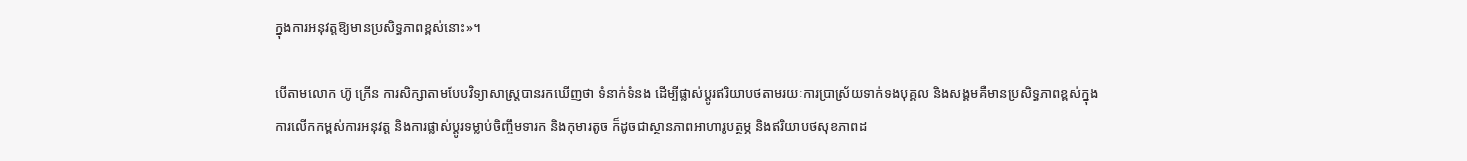ក្នុងការអនុវត្តឱ្យមានប្រសិទ្ធភាពខ្ពស់នោះ»។

បើតាមលោក ហ៊ូ ក្រើន ការសិក្សាតាមបែបវិទ្យាសាស្ត្របានរកឃើញថា ទំនាក់ទំនង ដើម្បីផ្លាស់ប្ដូរឥរិយាបថតាមរយៈការប្រាស្រ័យទាក់ទងបុគ្គល និងសង្គមគឺមានប្រសិទ្ធភាពខ្ពស់ក្នុងការលើកកម្ពស់ការអនុវត្ត និងការផ្លាស់ប្ដូរទម្លាប់ចិញ្ចឹមទារក និងកុមារតូច ក៏ដូចជាស្ថានភាពអាហារូបត្ថម្ភ និងឥរិយាបថសុខភាពដ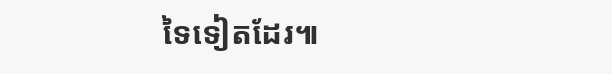ទៃទៀតដែរ៕